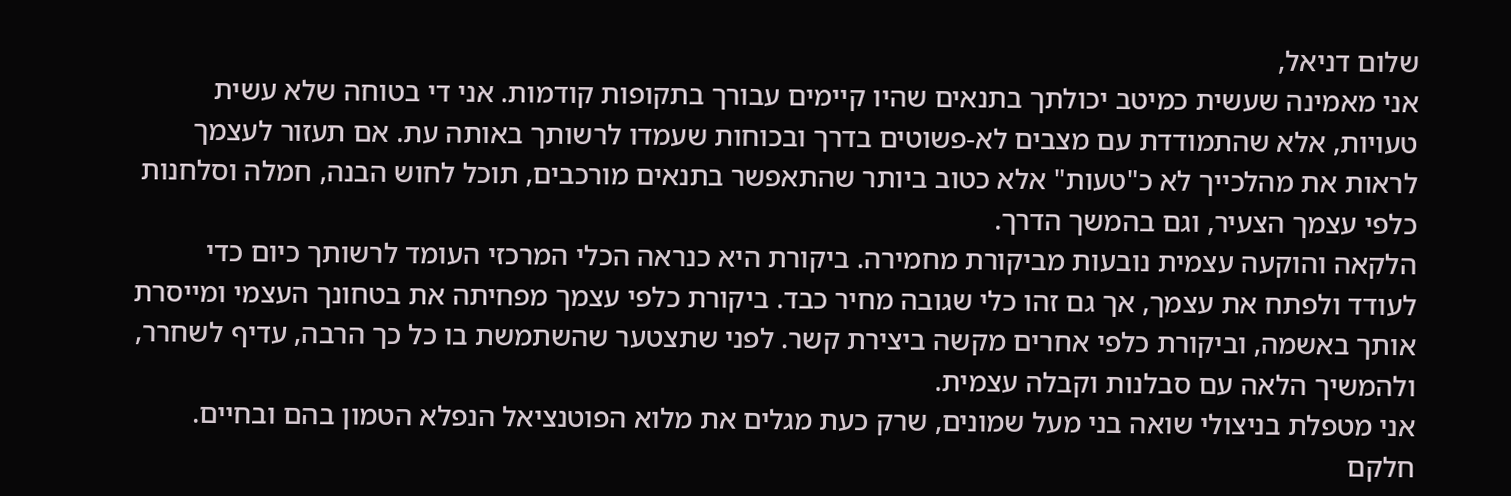שלום דניאל,
אני מאמינה שעשית כמיטב יכולתך בתנאים שהיו קיימים עבורך בתקופות קודמות. אני די בטוחה שלא עשית טעויות, אלא שהתמודדת עם מצבים לא-פשוטים בדרך ובכוחות שעמדו לרשותך באותה עת. אם תעזור לעצמך לראות את מהלכייך לא כ"טעות" אלא כטוב ביותר שהתאפשר בתנאים מורכבים, תוכל לחוש הבנה, חמלה וסלחנות כלפי עצמך הצעיר, וגם בהמשך הדרך.
הלקאה והוקעה עצמית נובעות מביקורת מחמירה. ביקורת היא כנראה הכלי המרכזי העומד לרשותך כיום כדי לעודד ולפתח את עצמך, אך גם זהו כלי שגובה מחיר כבד. ביקורת כלפי עצמך מפחיתה את בטחונך העצמי ומייסרת אותך באשמה, וביקורת כלפי אחרים מקשה ביצירת קשר. לפני שתצטער שהשתמשת בו כל כך הרבה, עדיף לשחרר, ולהמשיך הלאה עם סבלנות וקבלה עצמית.
אני מטפלת בניצולי שואה בני מעל שמונים, שרק כעת מגלים את מלוא הפוטנציאל הנפלא הטמון בהם ובחיים. חלקם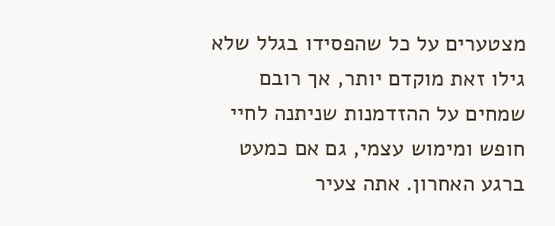מצטערים על כל שהפסידו בגלל שלא גילו זאת מוקדם יותר, אך רובם שמחים על ההזדמנות שניתנה לחיי חופש ומימוש עצמי, גם אם כמעט ברגע האחרון. אתה צעיר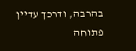בהרבה, ודרכך עדיין פתוחה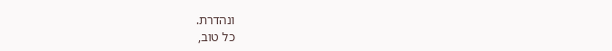ונהדרת.
כל טוב,